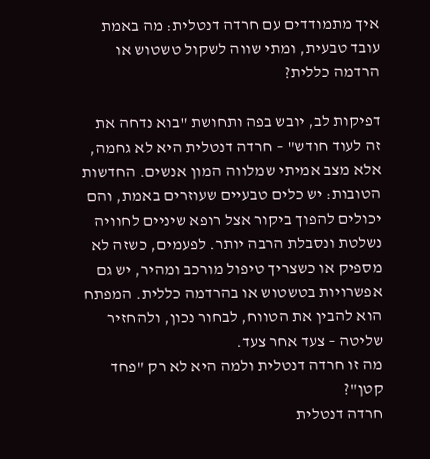איך מתמודדים עם חרדה דנטלית: מה באמת עובד טבעית, ומתי שווה לשקול טשטוש או הרדמה כללית?

דפיקות לב, יובש בפה ותחושת "בוא נדחה את זה לעוד חודש" – חרדה דנטלית היא לא גחמה, אלא מצב אמיתי שמלווה המון אנשים. החדשות הטובות: יש כלים טבעיים שעוזרים באמת, והם יכולים להפוך ביקור אצל רופא שיניים לחוויה נשלטת ונסבלת הרבה יותר. לפעמים, כשזה לא מספיק או כשצריך טיפול מורכב ומהיר, יש גם אפשרויות בטשטוש או בהרדמה כללית. המפתח הוא להבין את הטווח, לבחור נכון, ולהחזיר שליטה – צעד אחר צעד.
מה זו חרדה דנטלית ולמה היא לא רק "פחד קטן"?
חרדה דנטלית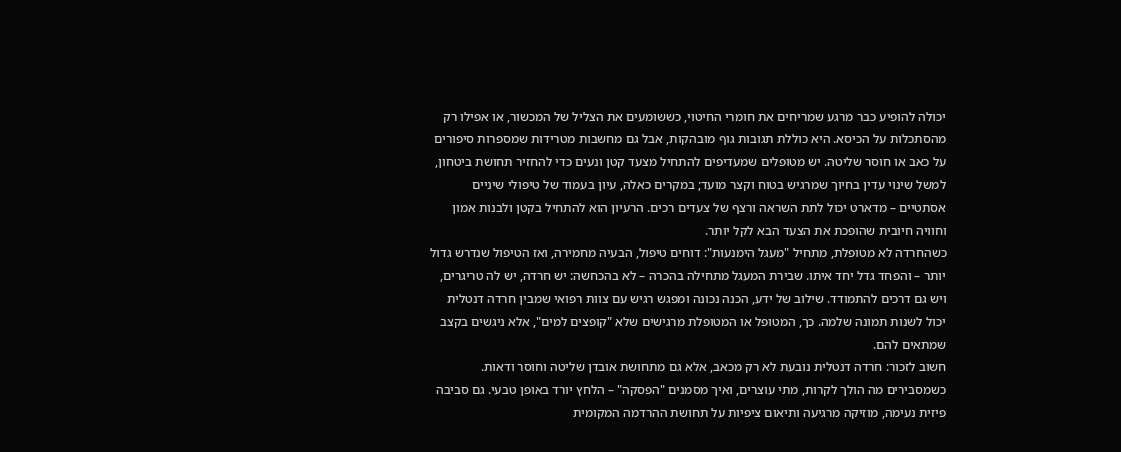יכולה להופיע כבר מרגע שמריחים את חומרי החיטוי, כששומעים את הצליל של המכשור, או אפילו רק מהסתכלות על הכיסא. היא כוללת תגובות גוף מובהקות, אבל גם מחשבות מטרידות שמספרות סיפורים על כאב או חוסר שליטה. יש מטופלים שמעדיפים להתחיל מצעד קטן ונעים כדי להחזיר תחושת ביטחון, למשל שינוי עדין בחיוך שמרגיש בטוח וקצר מועד; במקרים כאלה, עיון בעמוד של טיפולי שיניים אסתטיים – מדארט יכול לתת השראה ורצף של צעדים רכים. הרעיון הוא להתחיל בקטן ולבנות אמון וחוויה חיובית שהופכת את הצעד הבא לקל יותר.
כשהחרדה לא מטופלת, מתחיל "מעגל הימנעות": דוחים טיפול, הבעיה מחמירה, ואז הטיפול שנדרש גדול יותר – והפחד גדל יחד איתו. שבירת המעגל מתחילה בהכרה – לא בהכחשה: יש חרדה, יש לה טריגרים, ויש גם דרכים להתמודד. שילוב של ידע, הכנה נכונה ומפגש רגיש עם צוות רפואי שמבין חרדה דנטלית יכול לשנות תמונה שלמה. כך, המטופל או המטופלת מרגישים שלא "קופצים למים", אלא ניגשים בקצב שמתאים להם.
חשוב לזכור: חרדה דנטלית נובעת לא רק מכאב, אלא גם מתחושת אובדן שליטה וחוסר ודאות. כשמסבירים מה הולך לקרות, מתי עוצרים, ואיך מסמנים "הפסקה" – הלחץ יורד באופן טבעי. גם סביבה פיזית נעימה, מוזיקה מרגיעה ותיאום ציפיות על תחושת ההרדמה המקומית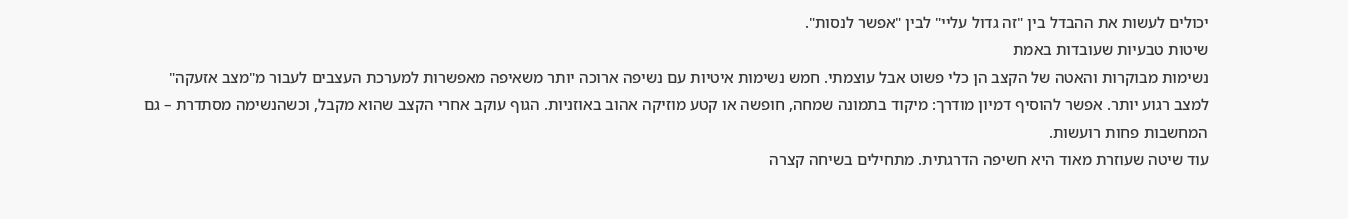יכולים לעשות את ההבדל בין "זה גדול עליי" לבין "אפשר לנסות".
שיטות טבעיות שעובדות באמת
נשימות מבוקרות והאטה של הקצב הן כלי פשוט אבל עוצמתי. חמש נשימות איטיות עם נשיפה ארוכה יותר משאיפה מאפשרות למערכת העצבים לעבור מ"מצב אזעקה" למצב רגוע יותר. אפשר להוסיף דמיון מודרך: מיקוד בתמונה שמחה, חופשה או קטע מוזיקה אהוב באוזניות. הגוף עוקב אחרי הקצב שהוא מקבל, וכשהנשימה מסתדרת – גם המחשבות פחות רועשות.
עוד שיטה שעוזרת מאוד היא חשיפה הדרגתית. מתחילים בשיחה קצרה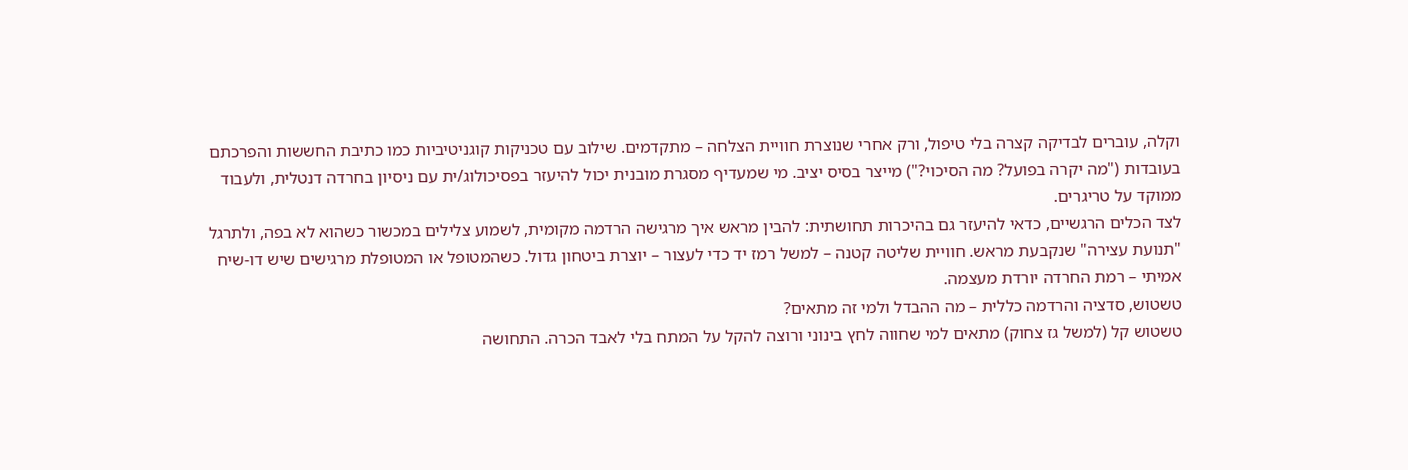וקלה, עוברים לבדיקה קצרה בלי טיפול, ורק אחרי שנוצרת חוויית הצלחה – מתקדמים. שילוב עם טכניקות קוגניטיביות כמו כתיבת החששות והפרכתם בעובדות ("מה יקרה בפועל? מה הסיכוי?") מייצר בסיס יציב. מי שמעדיף מסגרת מובנית יכול להיעזר בפסיכולוג/ית עם ניסיון בחרדה דנטלית, ולעבוד ממוקד על טריגרים.
לצד הכלים הרגשיים, כדאי להיעזר גם בהיכרות תחושתית: להבין מראש איך מרגישה הרדמה מקומית, לשמוע צלילים במכשור כשהוא לא בפה, ולתרגל "תנועת עצירה" שנקבעת מראש. חוויית שליטה קטנה – למשל רמז יד כדי לעצור – יוצרת ביטחון גדול. כשהמטופל או המטופלת מרגישים שיש דו-שיח אמיתי – רמת החרדה יורדת מעצמה.
טשטוש, סדציה והרדמה כללית – מה ההבדל ולמי זה מתאים?
טשטוש קל (למשל גז צחוק) מתאים למי שחווה לחץ בינוני ורוצה להקל על המתח בלי לאבד הכרה. התחושה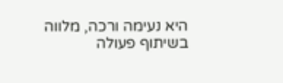היא נעימה ורכה, מלווה בשיתוף פעולה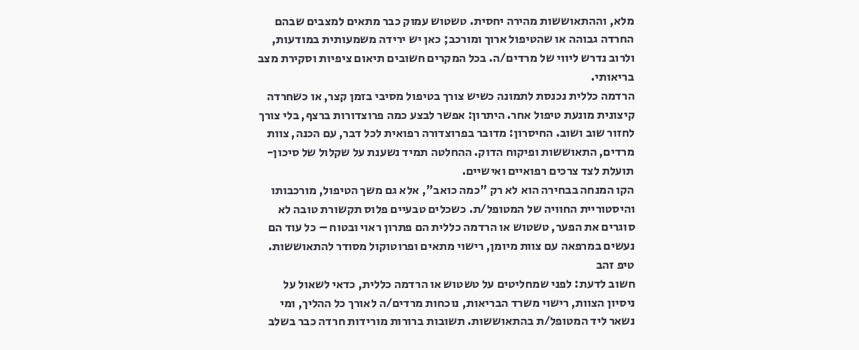מלא, וההתאוששות מהירה יחסית. טשטוש עמוק כבר מתאים למצבים שבהם החרדה גבוהה או שהטיפול ארוך ומורכב; כאן יש ירידה משמעותית במודעות, ולרוב נדרש ליווי של מרדים/ה. בכל המקרים חשובים תיאום ציפיות וסקירת מצב בריאותי.
הרדמה כללית נכנסת לתמונה כשיש צורך בטיפול מסיבי בזמן קצר, או כשחרדה קיצונית מונעת טיפול אחר. היתרון: אפשר לבצע כמה פרוצדורות ברצף, בלי צורך לחזור שוב ושוב. החיסרון: מדובר בפרוצדורה רפואית לכל דבר, עם הכנה, צוות מרדים, התאוששות ופיקוח הדוק. ההחלטה תמיד נשענת על שקלול של סיכון-תועלת לצד צרכים רפואיים ואישיים.
הקו המנחה בבחירה הוא לא רק "כמה כואב", אלא גם משך הטיפול, מורכבותו והיסטוריית החוויה של המטופל/ת. כשכלים טבעיים פלוס תקשורת טובה לא סוגרים את הפער, טשטוש או הרדמה כללית הם פתרון ראוי ובטוח – כל עוד הם נעשים במרפאה עם צוות מיומן, רישוי מתאים ופרוטוקול מסודר להתאוששות.
טיפ זהב
חשוב לדעת: לפני שמחליטים על טשטוש או הרדמה כללית, כדאי לשאול על ניסיון הצוות, רישוי משרד הבריאות, נוכחות מרדים/ה לאורך כל ההליך, ומי נשאר ליד המטופל/ת בהתאוששות. תשובות ברורות מורידות חרדה כבר בשלב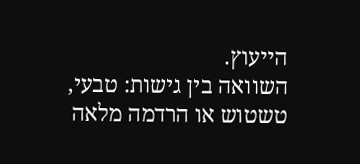הייעוץ.
השוואה בין גישות: טבעי, טשטוש או הרדמה מלאה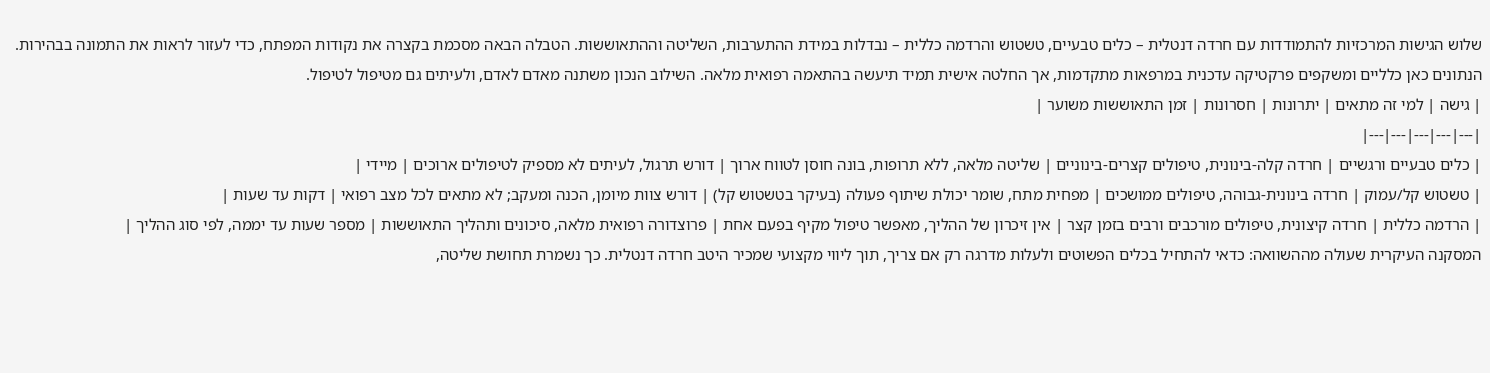שלוש הגישות המרכזיות להתמודדות עם חרדה דנטלית – כלים טבעיים, טשטוש והרדמה כללית – נבדלות במידת ההתערבות, השליטה וההתאוששות. הטבלה הבאה מסכמת בקצרה את נקודות המפתח, כדי לעזור לראות את התמונה בבהירות.
הנתונים כאן כלליים ומשקפים פרקטיקה עדכנית במרפאות מתקדמות, אך החלטה אישית תמיד תיעשה בהתאמה רפואית מלאה. השילוב הנכון משתנה מאדם לאדם, ולעיתים גם מטיפול לטיפול.
| גישה | למי זה מתאים | יתרונות | חסרונות | זמן התאוששות משוער |
|---|---|---|---|---|
| כלים טבעיים ורגשיים | חרדה קלה-בינונית, טיפולים קצרים-בינוניים | שליטה מלאה, ללא תרופות, בונה חוסן לטווח ארוך | דורש תרגול, לעיתים לא מספיק לטיפולים ארוכים | מיידי |
| טשטוש קל/עמוק | חרדה בינונית-גבוהה, טיפולים ממושכים | מפחית מתח, שומר יכולת שיתוף פעולה (בעיקר בטשטוש קל) | דורש צוות מיומן, הכנה ומעקב; לא מתאים לכל מצב רפואי | דקות עד שעות |
| הרדמה כללית | חרדה קיצונית, טיפולים מורכבים ורבים בזמן קצר | אין זיכרון של ההליך, מאפשר טיפול מקיף בפעם אחת | פרוצדורה רפואית מלאה, סיכונים ותהליך התאוששות | מספר שעות עד יממה, לפי סוג ההליך |
המסקנה העיקרית שעולה מההשוואה: כדאי להתחיל בכלים הפשוטים ולעלות מדרגה רק אם צריך, תוך ליווי מקצועי שמכיר היטב חרדה דנטלית. כך נשמרת תחושת שליטה,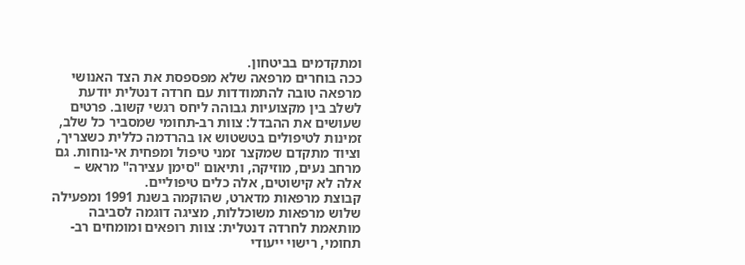ומתקדמים בביטחון.
ככה בוחרים מרפאה שלא מפספסת את הצד האנושי
מרפאה טובה להתמודדות עם חרדה דנטלית יודעת לשלב בין מקצועיות גבוהה ליחס רגשי קשוב. פרטים שעושים את ההבדל: צוות רב-תחומי שמסביר כל שלב, זמינות לטיפולים בטשטוש או בהרדמה כללית כשצריך, וציוד מתקדם שמקצר זמני טיפול ומפחית אי-נוחות. גם מרחב נעים, מוזיקה, ותיאום "סימן עצירה" מראש – אלה לא קישוטים, אלה כלים טיפוליים.
קבוצת מרפאות מדארט, שהוקמה בשנת 1991 ומפעילה שלוש מרפאות משוכללות, מציגה דוגמה לסביבה מותאמת לחרדה דנטלית: צוות רופאים ומומחים רב-תחומי, רישוי ייעודי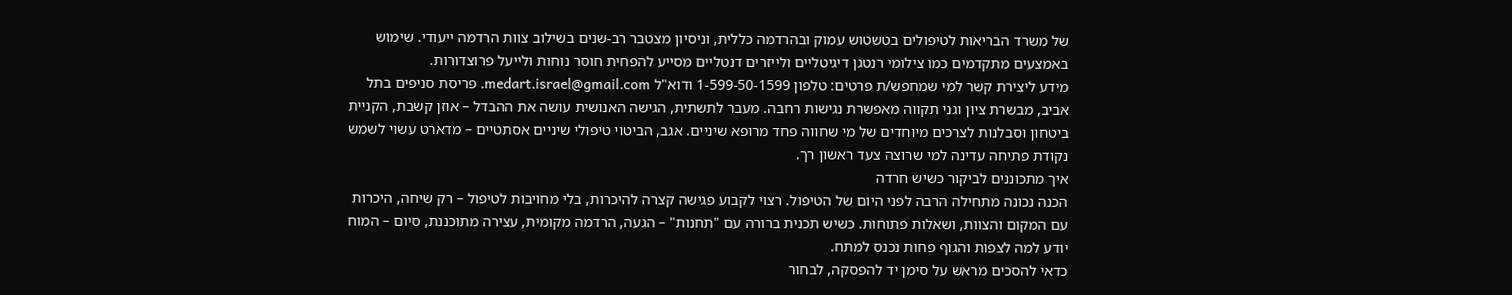של משרד הבריאות לטיפולים בטשטוש עמוק ובהרדמה כללית, וניסיון מצטבר רב-שנים בשילוב צוות הרדמה ייעודי. שימוש באמצעים מתקדמים כמו צילומי רנטגן דיגיטליים ולייזרים דנטליים מסייע להפחית חוסר נוחות ולייעל פרוצדורות.
מידע ליצירת קשר למי שמחפש/ת פרטים: טלפון 1-599-50-1599 ודוא"ל medart.israel@gmail.com. פריסת סניפים בתל אביב, מבשרת ציון וגני תקווה מאפשרת נגישות רחבה. מעבר לתשתית, הגישה האנושית עושה את ההבדל – אוזן קשבת, הקניית ביטחון וסבלנות לצרכים מיוחדים של מי שחווה פחד מרופא שיניים. אגב, הביטוי טיפולי שיניים אסתטיים – מדארט עשוי לשמש נקודת פתיחה עדינה למי שרוצה צעד ראשון רך.
איך מתכוננים לביקור כשיש חרדה
הכנה נכונה מתחילה הרבה לפני היום של הטיפול. רצוי לקבוע פגישה קצרה להיכרות, בלי מחויבות לטיפול – רק שיחה, היכרות עם המקום והצוות, ושאלות פתוחות. כשיש תכנית ברורה עם "תחנות" – הגעה, הרדמה מקומית, עצירה מתוכננת, סיום – המוח יודע למה לצפות והגוף פחות נכנס למתח.
כדאי להסכים מראש על סימן יד להפסקה, לבחור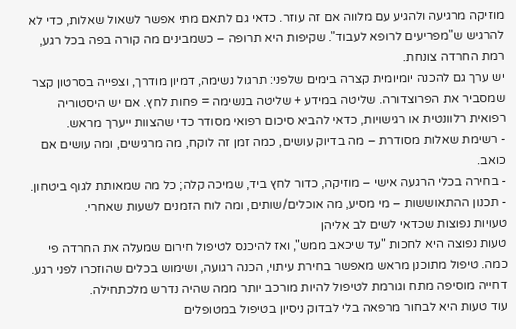מוזיקה מרגיעה ולהגיע עם מלווה אם זה עוזר. כדאי גם לתאם מתי אפשר לשאול שאלות, כדי לא להרגיש ש"מפריעים לרופא לעבוד". שקיפות היא תרופה – כשמבינים מה קורה בפה בכל רגע, רמת החרדה צונחת.
יש ערך גם להכנה יומיומית קצרה בימים שלפני: תרגול נשימה, דמיון מודרך, וצפייה בסרטון קצר שמסביר את הפרוצדורה. שליטה במידע + שליטה בנשימה = פחות לחץ. אם יש היסטוריה רפואית רלוונטית או רגישויות, כדאי להביא סיכום רפואי מסודר כדי שהצוות ייערך מראש.
- רשימת שאלות מסודרת – מה בדיוק עושים, כמה זמן זה לוקח, מה מרגישים, ומה עושים אם כואב.
- בחירה בכלי הרגעה אישי – מוזיקה, כדור לחץ ביד, שמיכה קלה; כל מה שמאותת לגוף ביטחון.
- תכנון ההתאוששות – מי מסיע, מה אוכלים/שותים, ומה לוח הזמנים לשעות שאחרי.
טעויות נפוצות שכדאי לשים לב אליהן
טעות נפוצה היא לחכות "עד שיכאב ממש", ואז להיכנס לטיפול חירום שמעלה את החרדה פי כמה. טיפול מתוכנן מראש מאפשר בחירת עיתוי, הכנה רגועה, ושימוש בכלים שהוזכרו לפני רגע. דחייה מוסיפה מתח וגורמת לטיפול להיות מורכב יותר ממה שהיה נדרש מלכתחילה.
עוד טעות היא לבחור מרפאה בלי לבדוק ניסיון בטיפול במטופלים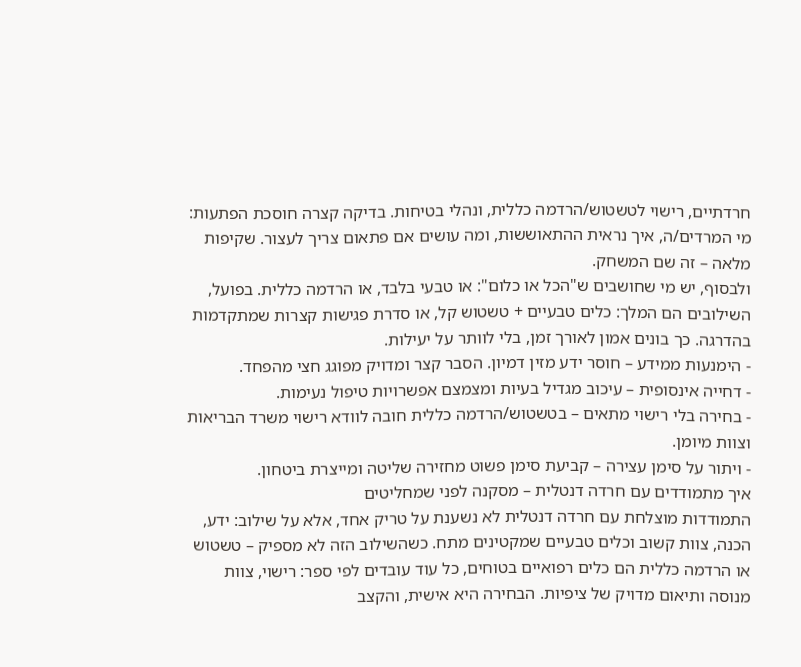חרדתיים, רישוי לטשטוש/הרדמה כללית, ונהלי בטיחות. בדיקה קצרה חוסכת הפתעות: מי המרדים/ה, איך נראית ההתאוששות, ומה עושים אם פתאום צריך לעצור. שקיפות מלאה – זה שם המשחק.
ולבסוף, יש מי שחושבים ש"הכל או כלום": או טבעי בלבד, או הרדמה כללית. בפועל, השילובים הם המלך: כלים טבעיים + טשטוש קל, או סדרת פגישות קצרות שמתקדמות בהדרגה. כך בונים אמון לאורך זמן, בלי לוותר על יעילות.
- הימנעות ממידע – חוסר ידע מזין דמיון. הסבר קצר ומדויק מפוגג חצי מהפחד.
- דחייה אינסופית – עיכוב מגדיל בעיות ומצמצם אפשרויות טיפול נעימות.
- בחירה בלי רישוי מתאים – בטשטוש/הרדמה כללית חובה לוודא רישוי משרד הבריאות וצוות מיומן.
- ויתור על סימן עצירה – קביעת סימן פשוט מחזירה שליטה ומייצרת ביטחון.
איך מתמודדים עם חרדה דנטלית – מסקנה לפני שמחליטים
התמודדות מוצלחת עם חרדה דנטלית לא נשענת על טריק אחד, אלא על שילוב: ידע, הכנה, צוות קשוב וכלים טבעיים שמקטינים מתח. כשהשילוב הזה לא מספיק – טשטוש או הרדמה כללית הם כלים רפואיים בטוחים, כל עוד עובדים לפי ספר: רישוי, צוות מנוסה ותיאום מדויק של ציפיות. הבחירה היא אישית, והקצב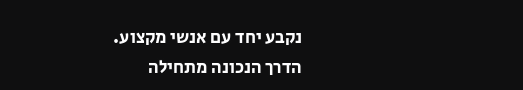נקבע יחד עם אנשי מקצוע.
הדרך הנכונה מתחילה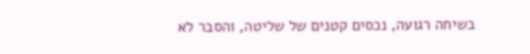בשיחה רגועה, נכסים קטנים של שליטה, והסבר לא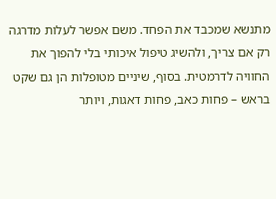מתנשא שמכבד את הפחד. משם אפשר לעלות מדרגה רק אם צריך, ולהשיג טיפול איכותי בלי להפוך את החוויה לדרמטית. בסוף, שיניים מטופלות הן גם שקט בראש – פחות כאב, פחות דאגות, ויותר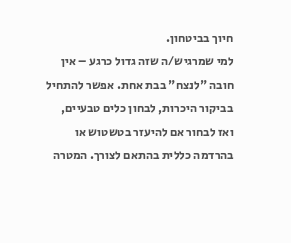חיוך בביטחון.
למי שמרגיש/ה שזה גדול כרגע – אין חובה "לנצח" בבת אחת. אפשר להתחיל בביקור היכרות, לבחון כלים טבעיים, ואז לבחור אם להיעזר בטשטוש או בהרדמה כללית בהתאם לצורך. המטרה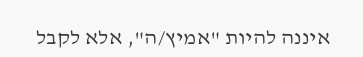איננה להיות "אמיץ/ה", אלא לקבל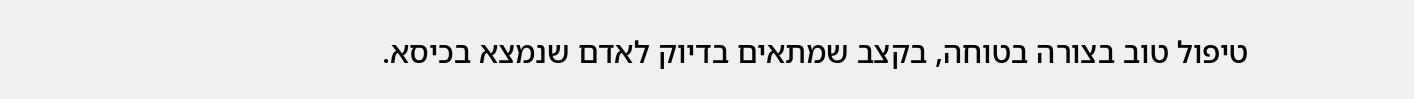טיפול טוב בצורה בטוחה, בקצב שמתאים בדיוק לאדם שנמצא בכיסא.